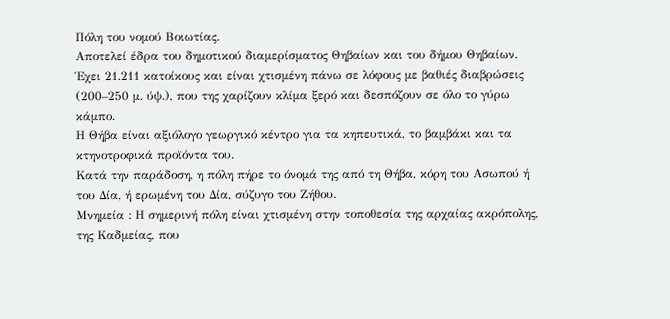Πόλη του νομού Βοιωτίας.
Αποτελεί έδρα του δημοτικού διαμερίσματος Θηβαίων και του δήμου Θηβαίων.
Έχει 21.211 κατοίκους και είναι χτισμένη πάνω σε λόφους με βαθιές διαβρώσεις (200–250 μ. ύψ.), που της χαρίζουν κλίμα ξερό και δεσπόζουν σε όλο το γύρω κάμπο.
Η Θήβα είναι αξιόλογο γεωργικό κέντρο για τα κηπευτικά, το βαμβάκι και τα κτηνοτροφικά προϊόντα του.
Κατά την παράδοση, η πόλη πήρε το όνομά της από τη Θήβα, κόρη του Ασωπού ή του Δία, ή ερωμένη του Δία, σύζυγο του Ζήθου.
Μνημεία : Η σημερινή πόλη είναι χτισμένη στην τοποθεσία της αρχαίας ακρόπολης, της Καδμείας, που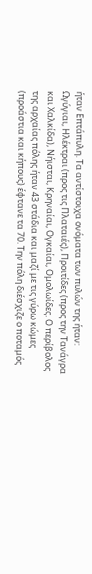ήταν Επτάπυλη. Τα αντίστοιχα ονόματα των πυλών της ήταν: Ωγύγιαι, Ηλέκτραι (προς τις Πλαταιές), Προιτίδες (προς την Τανάγρα και Χαλκίδα), Νήισται, Κρηναίαι, Ογκαίαι, Ομολωίδες. Ο περίβολος της αρχαίας πόλης ήταν 43 στάδια και μαζί με τις γύρω κώμες (προάστια και κήπους) έφτανε τα 70. Την πόλη διέσχιζε ο ποταμός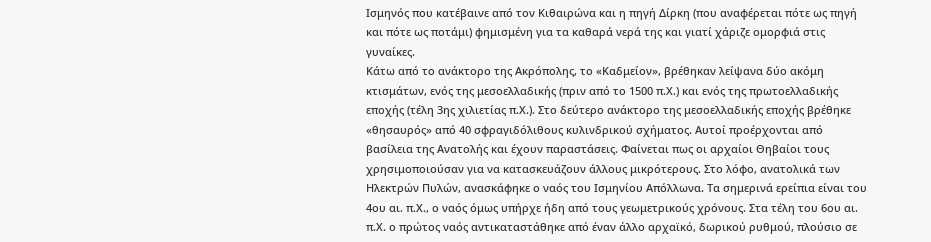Ισμηνός που κατέβαινε από τον Κιθαιρώνα και η πηγή Δίρκη (που αναφέρεται πότε ως πηγή και πότε ως ποτάμι) φημισμένη για τα καθαρά νερά της και γιατί χάριζε ομορφιά στις γυναίκες.
Κάτω από το ανάκτορο της Ακρόπολης, το «Καδμείον», βρέθηκαν λείψανα δύο ακόμη κτισμάτων, ενός της μεσοελλαδικής (πριν από το 1500 π.Χ.) και ενός της πρωτοελλαδικής εποχής (τέλη 3ης χιλιετίας π.Χ.). Στο δεύτερο ανάκτορο της μεσοελλαδικής εποχής βρέθηκε «θησαυρός» από 40 σφραγιδόλιθους κυλινδρικού σχήματος. Αυτοί προέρχονται από βασίλεια της Ανατολής και έχουν παραστάσεις. Φαίνεται πως οι αρχαίοι Θηβαίοι τους χρησιμοποιούσαν για να κατασκευάζουν άλλους μικρότερους. Στο λόφο, ανατολικά των Ηλεκτρών Πυλών, ανασκάφηκε ο ναός του Ισμηνίου Απόλλωνα. Τα σημερινά ερείπια είναι του 4ου αι. π.Χ., ο ναός όμως υπήρχε ήδη από τους γεωμετρικούς χρόνους. Στα τέλη του 6ου αι. π.Χ. ο πρώτος ναός αντικαταστάθηκε από έναν άλλο αρχαϊκό, δωρικού ρυθμού, πλούσιο σε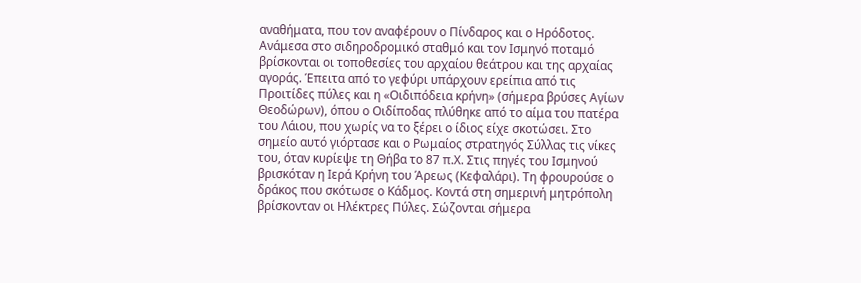αναθήματα, που τον αναφέρουν ο Πίνδαρος και ο Ηρόδοτος.
Ανάμεσα στο σιδηροδρομικό σταθμό και τον Ισμηνό ποταμό βρίσκονται οι τοποθεσίες του αρχαίου θεάτρου και της αρχαίας αγοράς. Έπειτα από το γεφύρι υπάρχουν ερείπια από τις Προιτίδες πύλες και η «Οιδιπόδεια κρήνη» (σήμερα βρύσες Αγίων Θεοδώρων), όπου ο Οιδίποδας πλύθηκε από το αίμα του πατέρα του Λάιου, που χωρίς να το ξέρει ο ίδιος είχε σκοτώσει. Στο σημείο αυτό γιόρτασε και ο Ρωμαίος στρατηγός Σύλλας τις νίκες του, όταν κυρίεψε τη Θήβα το 87 π.Χ. Στις πηγές του Ισμηνού βρισκόταν η Ιερά Κρήνη του Άρεως (Κεφαλάρι). Τη φρουρούσε ο δράκος που σκότωσε ο Κάδμος. Κοντά στη σημερινή μητρόπολη βρίσκονταν οι Ηλέκτρες Πύλες. Σώζονται σήμερα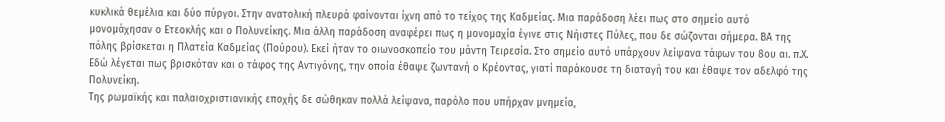κυκλικά θεμέλια και δύο πύργοι. Στην ανατολική πλευρά φαίνονται ίχνη από το τείχος της Καδμείας. Μια παράδοση λέει πως στο σημείο αυτό μονομάχησαν ο Ετεοκλής και ο Πολυνείκης. Μια άλλη παράδοση αναφέρει πως η μονομαχία έγινε στις Νήιστες Πύλες, που δε σώζονται σήμερα. ΒΑ της πόλης βρίσκεται η Πλατεία Καδμείας (Πούρου). Εκεί ήταν το οιωνοσκοπείο του μάντη Τειρεσία. Στο σημείο αυτό υπάρχουν λείψανα τάφων του 8ου αι. π.Χ. Εδώ λέγεται πως βρισκόταν και ο τάφος της Αντιγόνης, την οποία έθαψε ζωντανή ο Κρέοντας, γιατί παράκουσε τη διαταγή του και έθαψε τον αδελφό της Πολυνείκη.
Της ρωμαϊκής και παλαιοχριστιανικής εποχής δε σώθηκαν πολλά λείψανα, παρόλο που υπήρχαν μνημεία,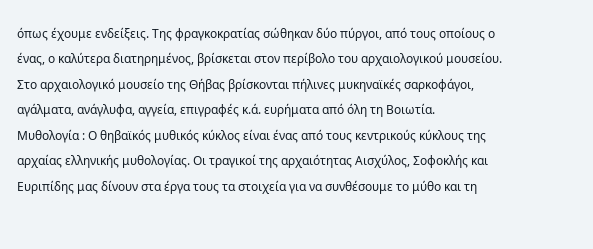όπως έχουμε ενδείξεις. Της φραγκοκρατίας σώθηκαν δύο πύργοι, από τους οποίους ο ένας, ο καλύτερα διατηρημένος, βρίσκεται στον περίβολο του αρχαιολογικού μουσείου. Στο αρχαιολογικό μουσείο της Θήβας βρίσκονται πήλινες μυκηναϊκές σαρκοφάγοι, αγάλματα, ανάγλυφα, αγγεία, επιγραφές κ.ά. ευρήματα από όλη τη Βοιωτία.
Μυθολογία : Ο θηβαϊκός μυθικός κύκλος είναι ένας από τους κεντρικούς κύκλους της αρχαίας ελληνικής μυθολογίας. Οι τραγικοί της αρχαιότητας Αισχύλος, Σοφοκλής και Ευριπίδης μας δίνουν στα έργα τους τα στοιχεία για να συνθέσουμε το μύθο και τη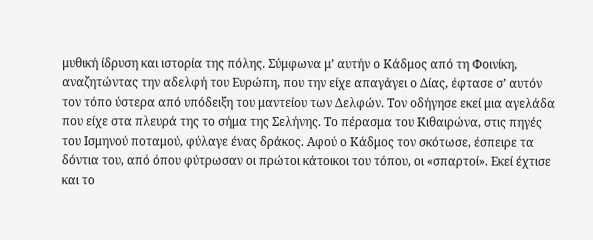μυθική ίδρυση και ιστορία της πόλης. Σύμφωνα μ’ αυτήν ο Κάδμος από τη Φοινίκη, αναζητώντας την αδελφή του Ευρώπη, που την είχε απαγάγει ο Δίας, έφτασε σ’ αυτόν τον τόπο ύστερα από υπόδειξη του μαντείου των Δελφών. Τον οδήγησε εκεί μια αγελάδα που είχε στα πλευρά της το σήμα της Σελήνης. Το πέρασμα του Κιθαιρώνα, στις πηγές του Ισμηνού ποταμού, φύλαγε ένας δράκος. Αφού ο Κάδμος τον σκότωσε, έσπειρε τα δόντια του, από όπου φύτρωσαν οι πρώτοι κάτοικοι του τόπου, οι «σπαρτοί». Εκεί έχτισε και το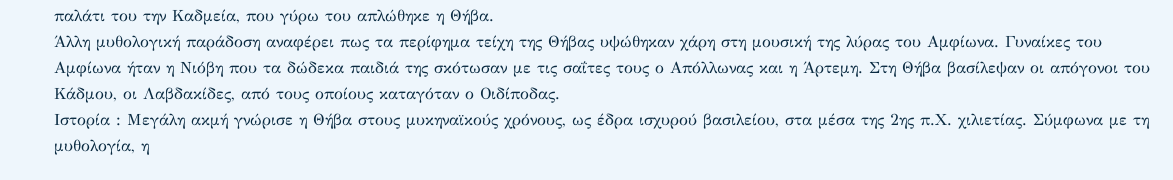παλάτι του την Καδμεία, που γύρω του απλώθηκε η Θήβα.
Άλλη μυθολογική παράδοση αναφέρει πως τα περίφημα τείχη της Θήβας υψώθηκαν χάρη στη μουσική της λύρας του Αμφίωνα. Γυναίκες του Αμφίωνα ήταν η Νιόβη που τα δώδεκα παιδιά της σκότωσαν με τις σαΐτες τους ο Απόλλωνας και η Άρτεμη. Στη Θήβα βασίλεψαν οι απόγονοι του Κάδμου, οι Λαβδακίδες, από τους οποίους καταγόταν ο Οιδίποδας.
Ιστορία : Μεγάλη ακμή γνώρισε η Θήβα στους μυκηναϊκούς χρόνους, ως έδρα ισχυρού βασιλείου, στα μέσα της 2ης π.Χ. χιλιετίας. Σύμφωνα με τη μυθολογία, η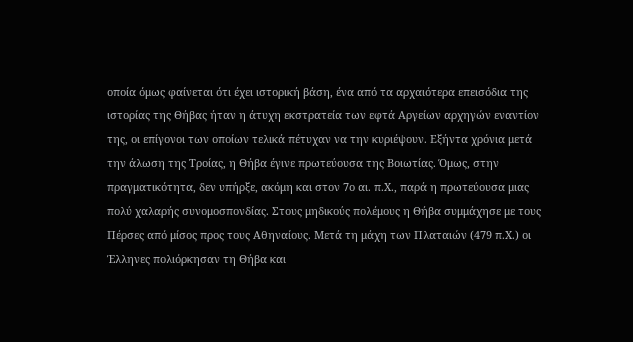οποία όμως φαίνεται ότι έχει ιστορική βάση, ένα από τα αρχαιότερα επεισόδια της ιστορίας της Θήβας ήταν η άτυχη εκστρατεία των εφτά Αργείων αρχηγών εναντίον της, οι επίγονοι των οποίων τελικά πέτυχαν να την κυριέψουν. Εξήντα χρόνια μετά την άλωση της Τροίας, η Θήβα έγινε πρωτεύουσα της Βοιωτίας. Όμως, στην πραγματικότητα, δεν υπήρξε, ακόμη και στον 7ο αι. π.Χ., παρά η πρωτεύουσα μιας πολύ χαλαρής συνομοσπονδίας. Στους μηδικούς πολέμους η Θήβα συμμάχησε με τους Πέρσες από μίσος προς τους Αθηναίους. Μετά τη μάχη των Πλαταιών (479 π.Χ.) οι Έλληνες πολιόρκησαν τη Θήβα και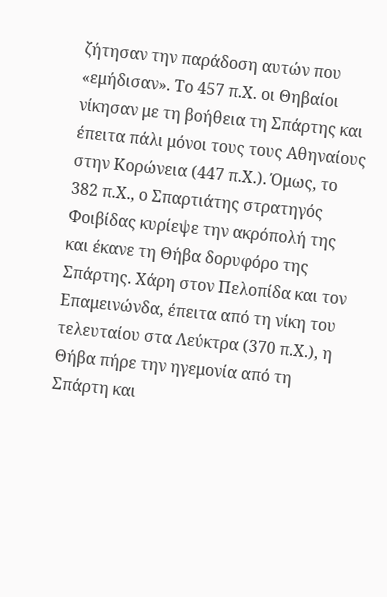ζήτησαν την παράδοση αυτών που «εμήδισαν». Το 457 π.Χ. οι Θηβαίοι νίκησαν με τη βοήθεια τη Σπάρτης και έπειτα πάλι μόνοι τους τους Αθηναίους στην Κορώνεια (447 π.Χ.). Όμως, το 382 π.Χ., ο Σπαρτιάτης στρατηγός Φοιβίδας κυρίεψε την ακρόπολή της και έκανε τη Θήβα δορυφόρο της Σπάρτης. Χάρη στον Πελοπίδα και τον Επαμεινώνδα, έπειτα από τη νίκη του τελευταίου στα Λεύκτρα (370 π.Χ.), η Θήβα πήρε την ηγεμονία από τη Σπάρτη και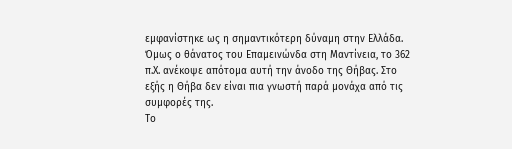εμφανίστηκε ως η σημαντικότερη δύναμη στην Ελλάδα. Όμως ο θάνατος του Επαμεινώνδα στη Μαντίνεια, το 362 π.Χ. ανέκοψε απότομα αυτή την άνοδο της Θήβας. Στο εξής η Θήβα δεν είναι πια γνωστή παρά μονάχα από τις συμφορές της.
Το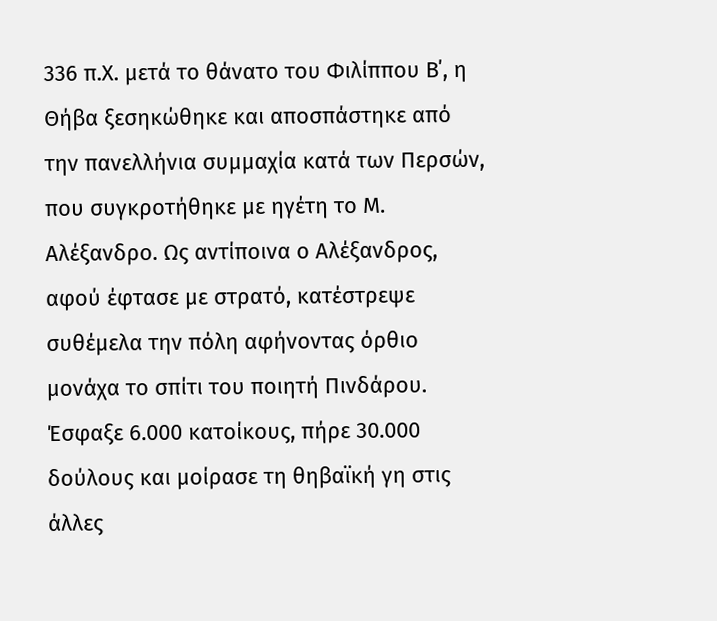336 π.Χ. μετά το θάνατο του Φιλίππου Β΄, η Θήβα ξεσηκώθηκε και αποσπάστηκε από την πανελλήνια συμμαχία κατά των Περσών, που συγκροτήθηκε με ηγέτη το Μ. Αλέξανδρο. Ως αντίποινα ο Αλέξανδρος, αφού έφτασε με στρατό, κατέστρεψε συθέμελα την πόλη αφήνοντας όρθιο μονάχα το σπίτι του ποιητή Πινδάρου. Έσφαξε 6.000 κατοίκους, πήρε 30.000 δούλους και μοίρασε τη θηβαϊκή γη στις άλλες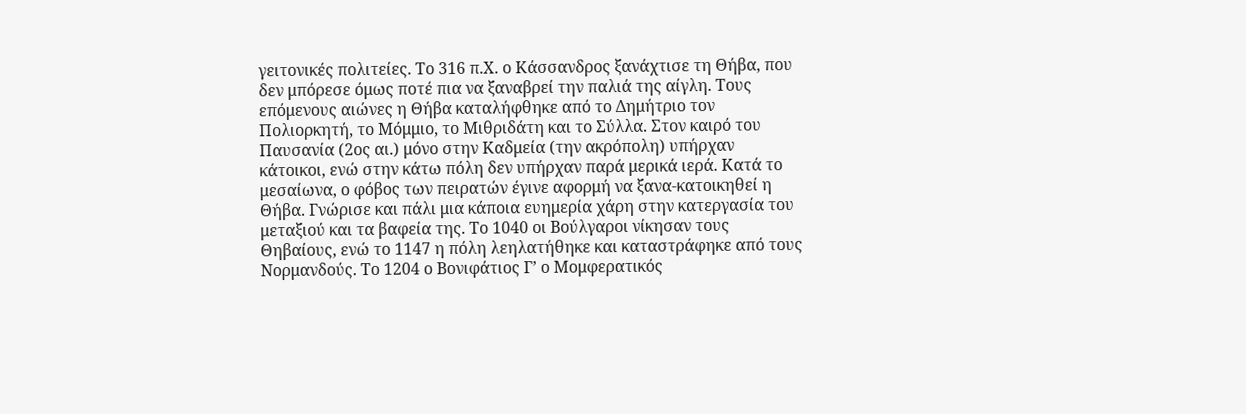γειτονικές πολιτείες. Το 316 π.Χ. ο Κάσσανδρος ξανάχτισε τη Θήβα, που δεν μπόρεσε όμως ποτέ πια να ξαναβρεί την παλιά της αίγλη. Τους επόμενους αιώνες η Θήβα καταλήφθηκε από το Δημήτριο τον Πολιορκητή, το Μόμμιο, το Μιθριδάτη και το Σύλλα. Στον καιρό του Παυσανία (2ος αι.) μόνο στην Καδμεία (την ακρόπολη) υπήρχαν κάτοικοι, ενώ στην κάτω πόλη δεν υπήρχαν παρά μερικά ιερά. Κατά το μεσαίωνα, ο φόβος των πειρατών έγινε αφορμή να ξανα-κατοικηθεί η Θήβα. Γνώρισε και πάλι μια κάποια ευημερία χάρη στην κατεργασία του μεταξιού και τα βαφεία της. Το 1040 οι Βούλγαροι νίκησαν τους Θηβαίους, ενώ το 1147 η πόλη λεηλατήθηκε και καταστράφηκε από τους Νορμανδούς. Το 1204 ο Βονιφάτιος Γ’ ο Μομφερατικός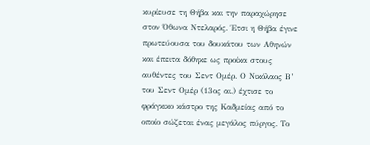κυρίευσε τη Θήβα και την παραχώρησε στον Όθωνα Ντελαρός. Έτσι η Θήβα έγινε πρωτεύουσα του δουκάτου των Αθηνών και έπειτα δόθηκε ως προίκα στους αυθέντες του Σεντ Ομέρ. Ο Νικόλαος Β’ του Σεντ Ομέρ (13ος αι.) έχτισε το φράγκικο κάστρο της Καδμείας από το οποίο σώζεται ένας μεγάλος πύργος. Το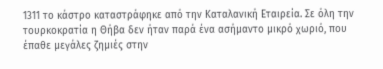1311 το κάστρο καταστράφηκε από την Καταλανική Εταιρεία. Σε όλη την τουρκοκρατία η Θήβα δεν ήταν παρά ένα ασήμαντο μικρό χωριό, που έπαθε μεγάλες ζημιές στην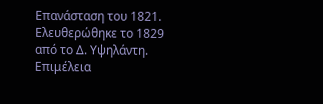Επανάσταση του 1821. Ελευθερώθηκε το 1829 από το Δ. Υψηλάντη.
Επιμέλεια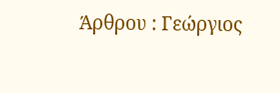Άρθρου : Γεώργιος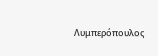Λυμπερόπουλος